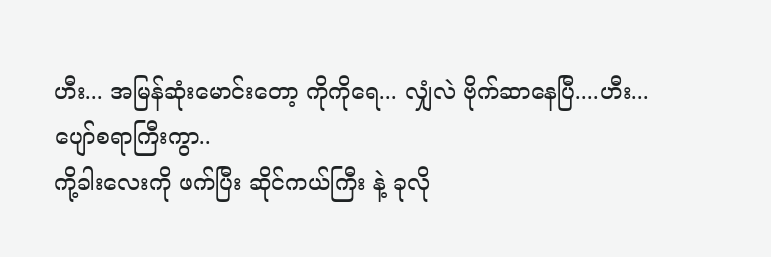ဟီး... အမြန်ဆုံးမောင်းတော့ ကိုကိုရေ... လျှံလဲ ဗိုက်ဆာနေပြီ....ဟီး...
ပျော်စရာကြီးကွာ..
ကို့ခါးလေးကို ဖက်ပြီး ဆိုင်ကယ်ကြီး နဲ့ ခုလို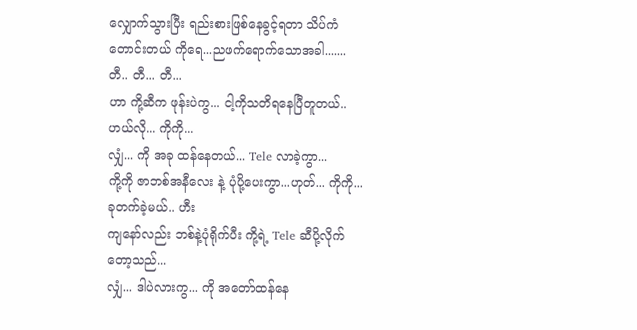လျှောက်သွားပြီး ရည်းစားဖြစ်နေခွင့်ရတာ သိပ်ကံတောင်းတယ် ကိုရေ...ညဖက်ရောက်သောအခါ.......
တီ.. တီ... တီ...
ဟာ ကို့ဆီက ဖုန်းပဲကွ... ငါ့ကိုသတိရနေပြီတူတယ်..
ဟယ်လို... ကိုကို...
လျှံ... ကို အခု ထန်နေတယ်... Tele လာခဲ့ကွာ...
ကို့ကို ဇာဘစ်အနီလေး နဲ့ ပုံပို့ပေးကွာ...ဟုတ်... ကိုကို... ခုတက်ခဲ့မယ်.. ဟီး
ကျနော်လည်း ဘစ်နဲ့ပုံရိုက်ပီး ကို့ရဲ့ Tele ဆီပို့လိုက်တော့သည်...
လျှံ... ဒါပဲလားကွ... ကို အတော်ထန်နေ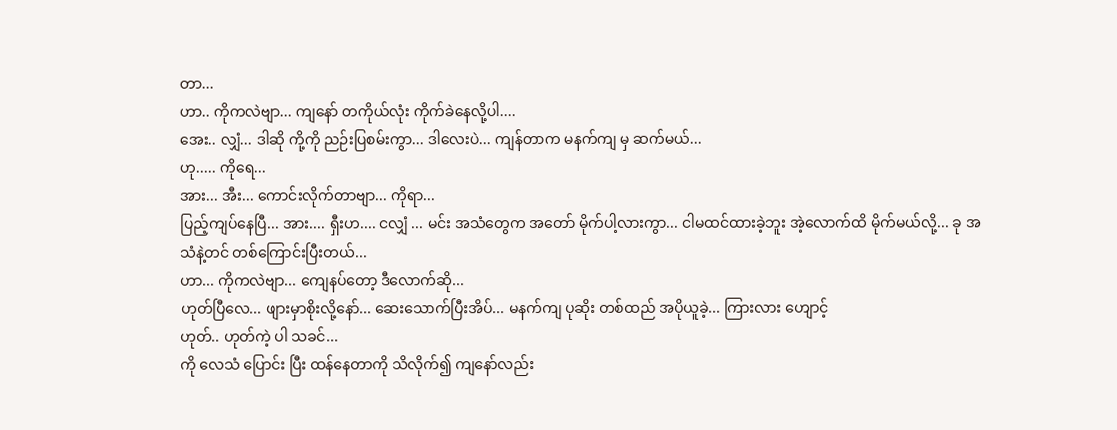တာ...
ဟာ.. ကိုကလဲဗျာ... ကျနော် တကိုယ်လုံး ကိုက်ခဲနေလို့ပါ....
အေး.. လျှံ... ဒါဆို ကို့ကို ညဉ်းပြစမ်းကွာ... ဒါလေးပဲ... ကျန်တာက မနက်ကျ မှ ဆက်မယ်...
ဟု..... ကိုရေ...
အား... အီး... ကောင်းလိုက်တာဗျာ... ကိုရာ...
ပြည့်ကျပ်နေပြီ... အား.... ရှီးဟ.... ငလျှံ ... မင်း အသံတွေက အတော် မိုက်ပါ့လားကွာ... ငါမထင်ထားခဲ့ဘူး အဲ့လောက်ထိ မိုက်မယ်လို့... ခု အသံနဲ့တင် တစ်ကြောင်းပြီးတယ်...
ဟာ... ကိုကလဲဗျာ... ကျေနပ်တော့ ဒီလောက်ဆို...
ဟုတ်ပြီလေ... ဖျားမှာစိုးလို့နော်... ဆေးသောက်ပြီးအိပ်... မနက်ကျ ပုဆိုး တစ်ထည် အပိုယူခဲ့... ကြားလား ဟျောင့်
ဟုတ်.. ဟုတ်ကဲ့ ပါ သခင်...
ကို လေသံ ပြောင်း ပြီး ထန်နေတာကို သိလိုက်၍ ကျနော်လည်း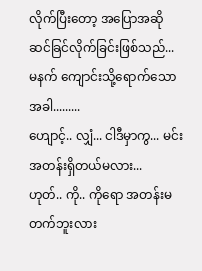လိုက်ပြီးတော့ အပြောအဆို ဆင်ခြင်လိုက်ခြင်းဖြစ်သည်...
မနက် ကျောင်းသို့ရောက်သောအခါ.........
ဟျောင့်.. လျှံ... ငါဒီမှာကွ... မင်း အတန်းရှိတယ်မလား...
ဟုတ်.. ကို.. ကိုရော အတန်းမတက်ဘူးလား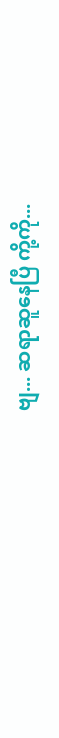ဗျ... ဆရာဆူနေပြီ ကို့ကို...